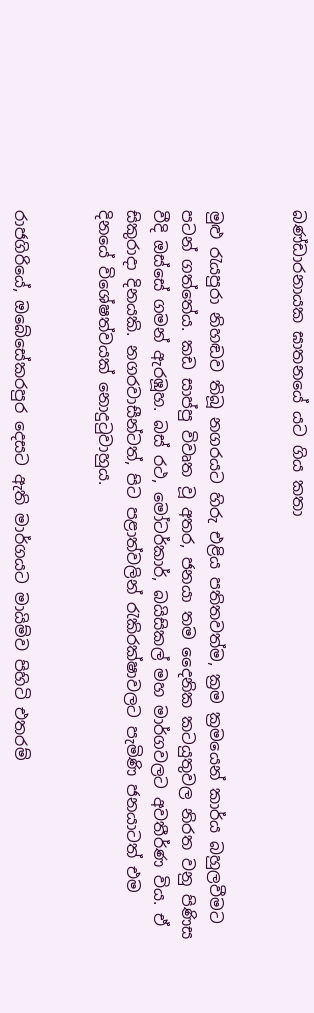බණ්ඩාරනායක ඝාතනයේ යට ගිය කතා


මුළු රැයපුරා නිහඬව තිබූ නගරයට හිරු එළිය පතිතවත්ම, ක්‍රම ක්‍රමයෙන් කාර්ය බහුලවීමට පටන් ගත්තේය. කඩ සාප්පු විවෘත වූ අතර, ජනයා තම දෛනික කටයුතුවල නිරත වනු පිණිස වීදි ඔස්සේ ගමන් ඇරඹූහ. බස් රථ, මෝටර්කාර්, බයිසිකල් මහ මාර්ගවලට අවතීර්ණ විය. ඒ සිකුරාදා දිනයකි. නගරවාසීන්ටත්, පිට පළාත්වලින් රැකිරක්ෂාවලට පැමිණි ජනයාටත් එම දිනයේ විශේෂත්වයක් නොදුටුවාහුය.


රාජගිරියේ, ඔබේසේකරපුර දෙසට ඇති මාර්ගයට මායිම්ව පිහිටි එතරම්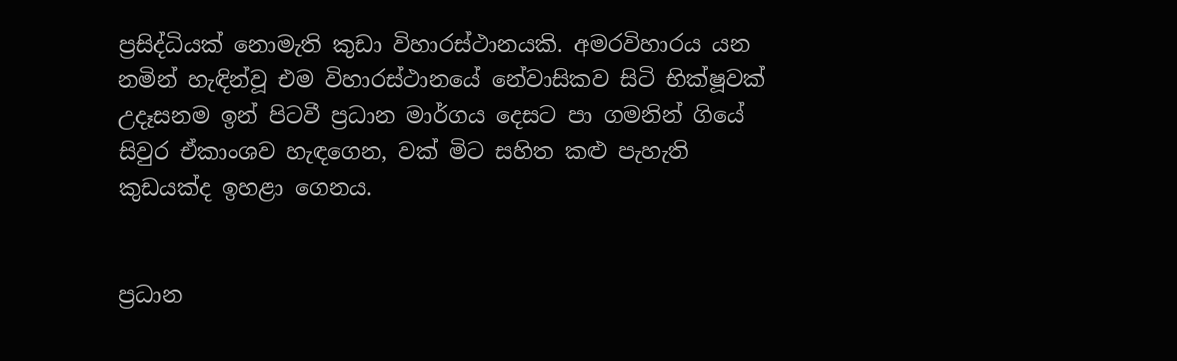ප්‍රසිද්ධියක් නොමැති කුඩා විහාරස්ථානයකි. අමරවිහාරය යන නමින් හැඳින්වූ එම විහාරස්ථානයේ නේවාසිකව සිටි භික්ෂූවක් උදෑසනම ඉන් පිටවී ප්‍රධාන මාර්ගය දෙසට පා ගමනින් ගියේ සිවුර ඒකාංශව හැඳගෙන, වක් මිට සහිත කළු පැහැති කුඩයක්ද ඉහළා ගෙනය.


ප්‍රධාන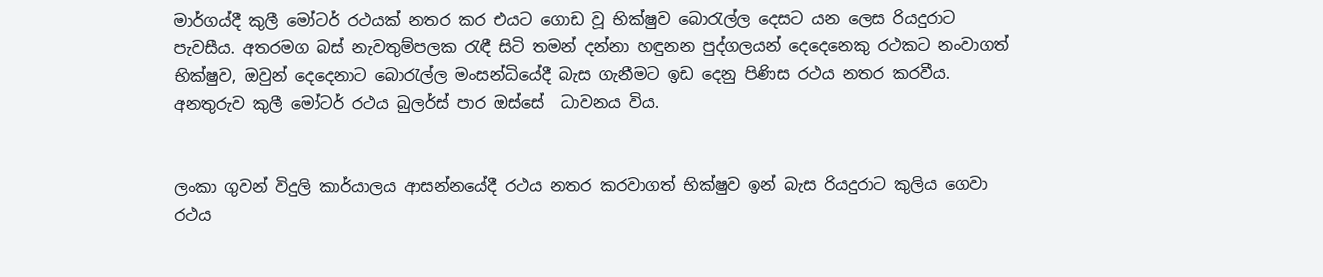මාර්ගය්දී කුලී මෝටර් රථයක් නතර කර එයට ගොඩ වූ භික්ෂුව බොරැල්ල දෙසට යන ලෙස රියදුරාට පැවසීය. අතරමග බස් නැවතුම්පලක රැඳී සිටි තමන් දන්නා හඳුනන පුද්ගලයන් දෙදෙනෙකු රථකට නංවාගත් භික්ෂුව, ඔවුන් දෙදෙනාට බොරැල්ල මංසන්ධියේදී බැස ගැනීමට ඉඩ දෙනු පිණිස රථය නතර කරවීය. අනතුරුව කුලී මෝටර් රථය බුලර්ස් පාර ඔස්සේ  ධාවනය විය.


ලංකා ගුවන් විදුලි කාර්යාලය ආසන්නයේදී රථය නතර කරවාගත් භික්ෂුව ඉන් බැස රියදුරාට කුලිය ගෙවා රථය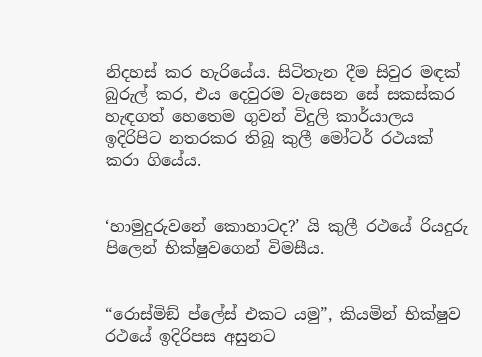නිදහස් කර හැරියේය. සිටිතැන දීම සිවුර මඳක් බුරුල් කර, එය දෙවුරම වැසෙන සේ සකස්කර හැඳගත් හෙතෙම ගුවන් විදුලි කාර්යාලය ඉදිරිපිට නතරකර තිබූ කුලී මෝටර් රථයක් කරා ගියේය.


‘හාමුදුරුවනේ කොහාටද?’ යි කුලී රථයේ රියදුරු පිලෙන් භික්ෂුවගෙන් විමසීය.


“රොස්මිඞ් ප්ලේස් එකට යමු”, කියමින් භික්ෂුව රථයේ ඉදිරිපස අසුනට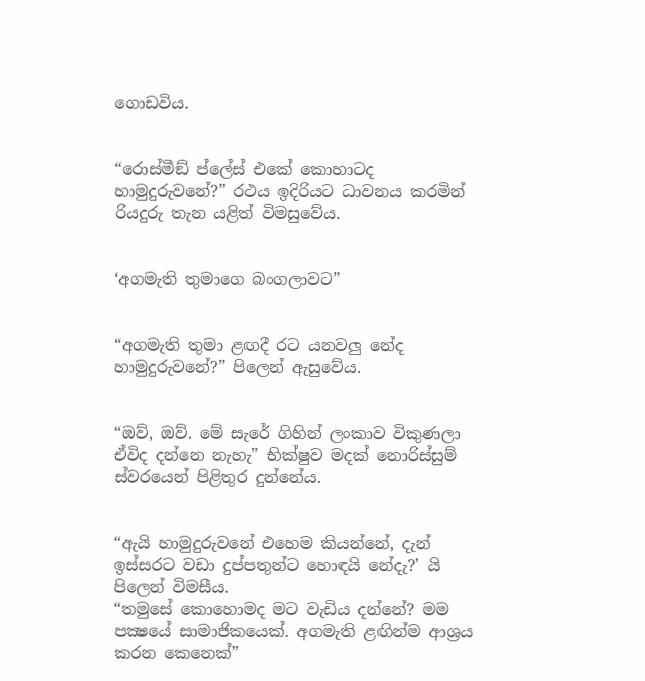ගොඩවිය.


“රොස්මීඞ් ප්ලේස් එකේ කොහාටද හාමුදුරුවනේ?” රථය ඉදිරියට ධාවනය කරමින් රියදුරු තැන යළිත් විමසුවේය.


‘අගමැති තුමාගෙ බංගලාවට”


“අගමැති තුමා ළඟදී රට යනවලු නේද හාමුදුරුවනේ?” පිලෙන් ඇසුවේය.


“ඔව්, ඔව්. මේ සැරේ ගිහින් ලංකාව විකුණලා ඒවිද දන්නෙ නැහැ” භික්ෂුව මදක් නොරිස්සුම් ස්වරයෙන් පිළිතුර දුන්නේය.


“ඇයි හාමුදුරුවනේ එහෙම කියන්නේ, දැන් ඉස්සරට වඩා දුප්පතුන්ට හොඳයි නේදැ?’ යි පිලෙන් විමසීය.
“තමුසේ කොහොමද මට වැඩිය දන්නේ? මම පක්‍ෂයේ සාමාජිකයෙක්. අගමැති ළඟින්ම ආශ්‍රය කරන කෙනෙක්”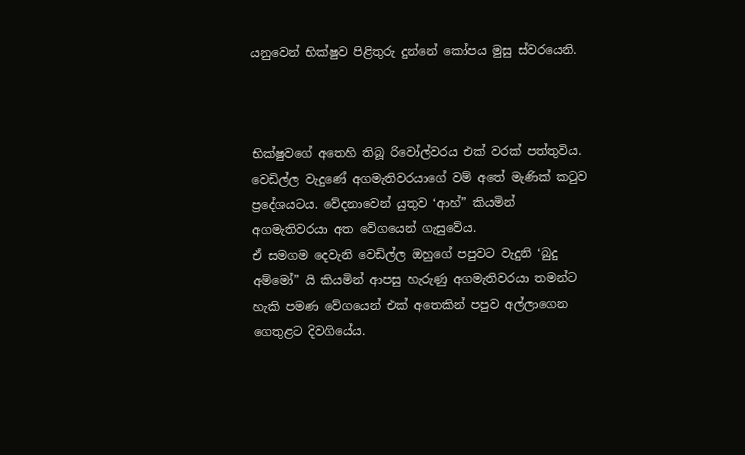යනුවෙන් භික්ෂුව පිළිතුරු දුන්නේ කෝපය මුසු ස්වරයෙනි.



භික්ෂුවගේ අතෙහි තිබූ රිවෝල්වරය එක් වරක් පත්තුවිය. වෙඩිල්ල වැදුණේ අගමැතිවරයාගේ වම් අතේ මැණික් කටුව ප්‍රදේශයටය. වේදනාවෙන් යුතුව ‘ආහ්” කියමින් අගමැතිවරයා අත වේගයෙන් ගැසුවේය.
ඒ සමගම දෙවැනි වෙඩිල්ල ඔහුගේ පපුවට වැදුනි ‘බුදු අම්මෝ” යි කියමින් ආපසු හැරුණු අගමැතිවරයා තමන්ට හැකි පමණ වේගයෙන් එක් අතෙකින් පපුව අල්ලාගෙන ගෙතුළට දිවගියේය.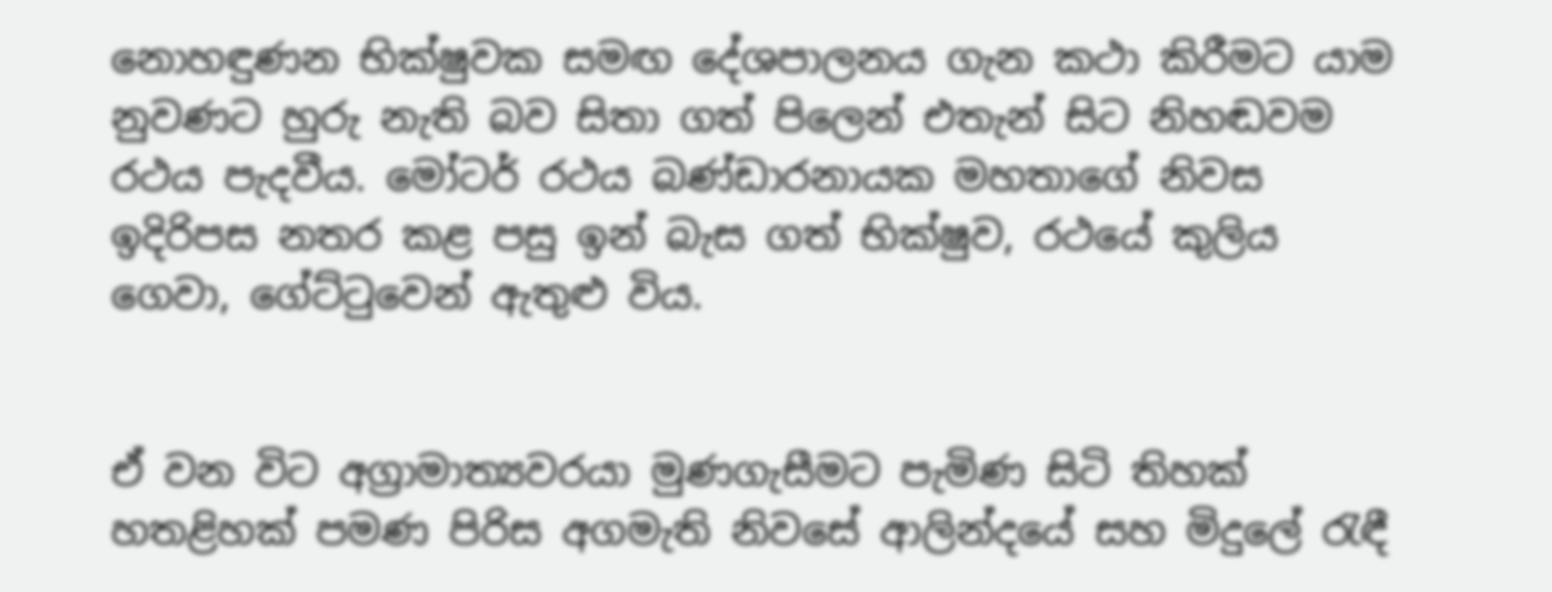නොහඳුණන භික්ෂුවක සමඟ දේශපාලනය ගැන කථා කිරීමට යාම නුවණට හුරු නැති බව සිතා ගත් පිලෙන් එතැන් සිට නිහඬවම රථය පැදවීය. මෝටර් රථය බණ්ඩාරනායක මහතාගේ නිවස ඉදිරිපස නතර කළ පසු ඉන් බැස ගත් භික්ෂුව, රථයේ කුලිය ගෙවා, ගේට්ටුවෙන් ඇතුළු විය.


ඒ වන විට අග්‍රාමාත්‍යවරයා මුණගැසීමට පැමිණ සිටි තිහක් හතළිහක් පමණ පිරිස අගමැති නිවසේ ආලින්දයේ සහ මිදුලේ රැඳී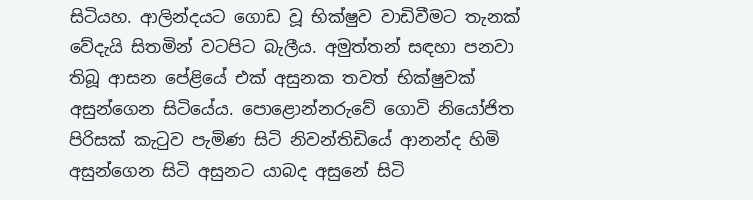සිටියහ. ආලින්දයට ගොඩ වූ භික්ෂුව වාඩිවීමට තැනක් වේදැයි සිතමින් වටපිට බැලීය. අමුත්තන් සඳහා පනවා තිබූ ආසන පේළියේ එක් අසුනක තවත් භික්ෂුවක් අසුන්ගෙන සිටියේය. පොළොන්නරුවේ ගොවි නියෝජිත පිරිසක් කැටුව පැමිණ සිටි නිවන්තිඩියේ ආනන්ද හිමි අසුන්ගෙන සිටි අසුනට යාබද අසුනේ සිටි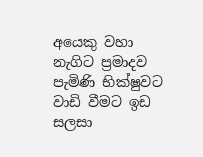අයෙකු වහා නැගිට ප්‍රමාදව පැමිණි භික්ෂුවට වාඩි වීමට ඉඩ සලසා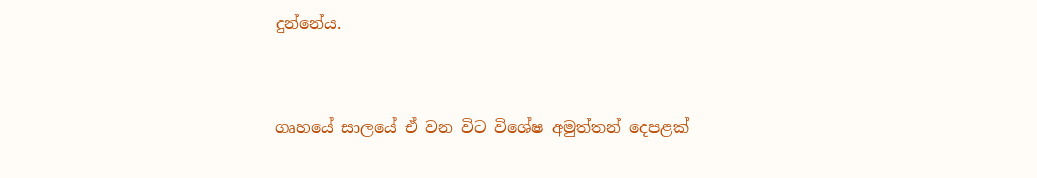දුන්නේය.


ගෘහයේ සාලයේ ඒ වන විට විශේෂ අමුත්තන් දෙපළක්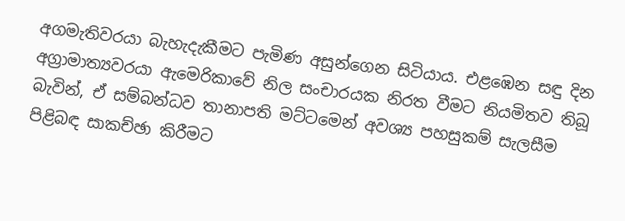අගමැතිවරයා බැහැදැකීමට පැමිණ අසුන්ගෙන සිටියාය. එළඹෙන සඳු දින අග්‍රාමාත්‍යවරයා ඇමෙරිකාවේ නිල සංචාරයක නිරත වීමට නියමිතව තිබූ බැවින්, ඒ සම්බන්ධව තානාපති මට්ටමෙන් අවශ්‍ය පහසුකම් සැලසීම පිළිබඳ සාකච්ඡා කිරීමට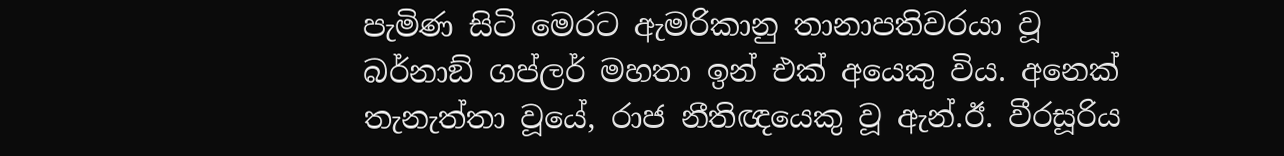පැමිණ සිටි මෙරට ඇමරිකානු තානාපතිවරයා වූ බර්නාඞ් ගප්ලර් මහතා ඉන් එක් අයෙකු විය. අනෙක් තැනැත්තා වූයේ, රාජ නීතිඥයෙකු වූ ඇන්.ඊ. වීරසූරිය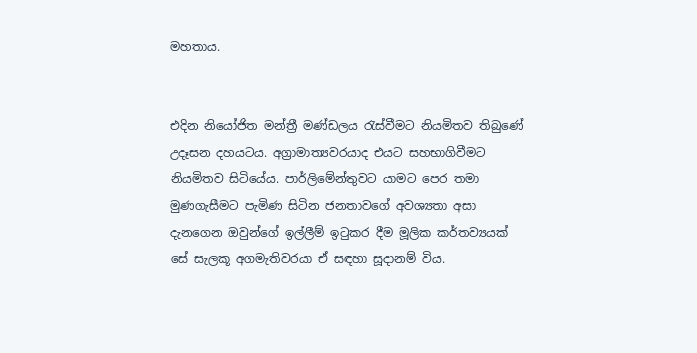මහතාය.


එදින නියෝජිත මන්ත්‍රී මණ්ඩලය රැස්වීමට නියමිතව තිබුණේ  උදෑසන දහයටය. අග්‍රාමාත්‍යවරයාද එයට සහභාගිවීමට නියමිතව සිටියේය. පාර්ලිමේන්තුවට යාමට පෙර තමා මුණගැසීමට පැමිණ සිටින ජනතාවගේ අවශ්‍යතා අසා දැනගෙන ඔවුන්ගේ ඉල්ලීම් ඉටුකර දීම මූලික කර්තව්‍යයක් සේ සැලකූ අගමැතිවරයා ඒ සඳහා සූදානම් විය.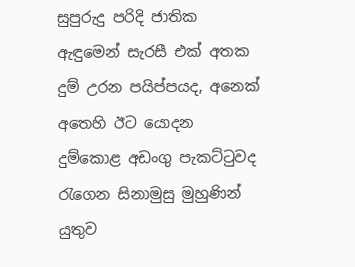සුපුරුදු පරිදි ජාතික ඇඳුමෙන් සැරසී එක් අතක දුම් උරන පයිප්පයද, අනෙක් අතෙහි ඊට යොදන දුම්කොළ අඩංගු පැකට්ටුවද රැගෙන සිනාමුසු මුහුණින් යුතුව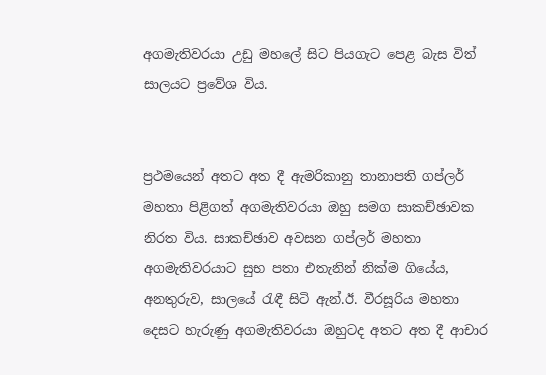අගමැතිවරයා උඩු මහලේ සිට පියගැට පෙළ බැස විත් සාලයට ප්‍රවේශ විය.


ප්‍රථමයෙන් අතට අත දී ඇමරිකානු තානාපති ගප්ලර් මහතා පිළිගත් අගමැතිවරයා ඔහු සමග සාකච්ඡාවක නිරත විය. සාකච්ඡාව අවසන ගප්ලර් මහතා අගමැතිවරයාට සුභ පතා එතැනින් නික්ම ගියේය, අනතුරුව, සාලයේ රැඳී සිටි ඇන්.ඊ. වීරසූරිය මහතා දෙසට හැරුණු අගමැතිවරයා ඔහුටද අතට අත දී ආචාර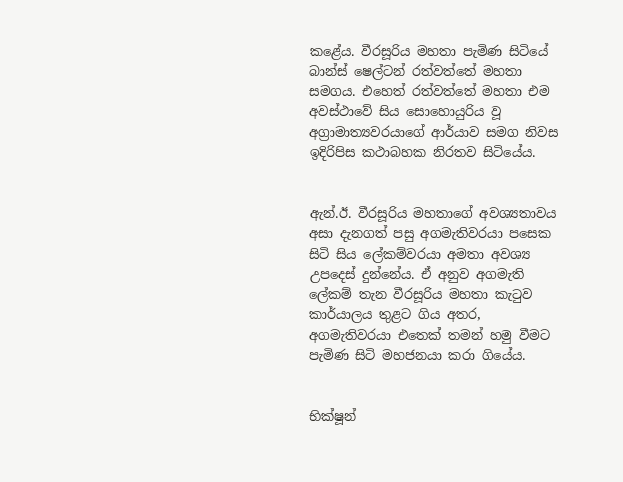කළේය. වීරසූරිය මහතා පැමිණ සිටියේ බාන්ස් ෂෙල්ටන් රත්වත්තේ මහතා සමගය. එහෙත් රත්වත්තේ මහතා එම අවස්ථාවේ සිය සොහොයුරිය වූ අග්‍රාමාත්‍යවරයාගේ ආර්යාව සමග නිවස ඉදිරිපිස කථාබහක නිරතව සිටියේය.


ඇන්.ඊ. වීරසූරිය මහතාගේ අවශ්‍යතාවය අසා දැනගත් පසු අගමැතිවරයා පසෙක සිටි සිය ලේකම්වරයා අමතා අවශ්‍ය උපදෙස් දුන්නේය. ඒ අනුව අගමැති ලේකම් තැන වීරසූරිය මහතා කැටුව කාර්යාලය තුළට ගිය අතර, අගමැතිවරයා එතෙක් තමන් හමු වීමට පැමිණ සිටි මහජනයා කරා ගියේය.


භික්ෂූන්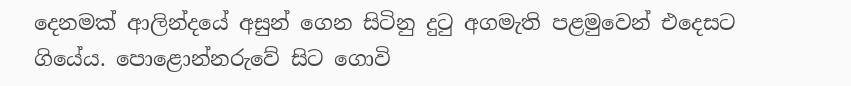දෙනමක් ආලින්දයේ අසුන් ගෙන සිටිනු දුටු අගමැති පළමුවෙන් එදෙසට ගියේය. පොළොන්නරුවේ සිට ගොවි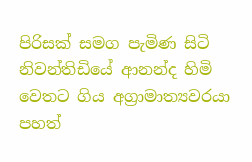පිරිසක් සමග පැමිණ සිටි නිවන්තිඩියේ ආනන්ද හිමි වෙතට ගිය අග්‍රාමාත්‍යවරයා පහත්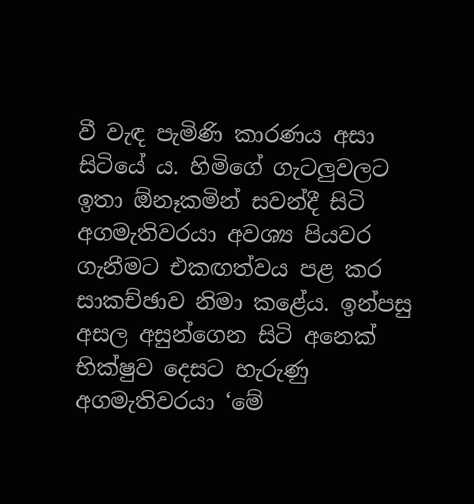වී වැඳ පැමිණි කාරණය අසා සිටියේ ය. හිමිගේ ගැටලුවලට ඉතා ඕනෑකමින් සවන්දී සිටි අගමැතිවරයා අවශ්‍ය පියවර ගැනීමට එකඟත්වය පළ කර සාකච්ඡාව නිමා කළේය. ඉන්පසු අසල අසුන්ගෙන සිටි අනෙක් භික්ෂුව දෙසට හැරුණු අගමැතිවරයා ‘මේ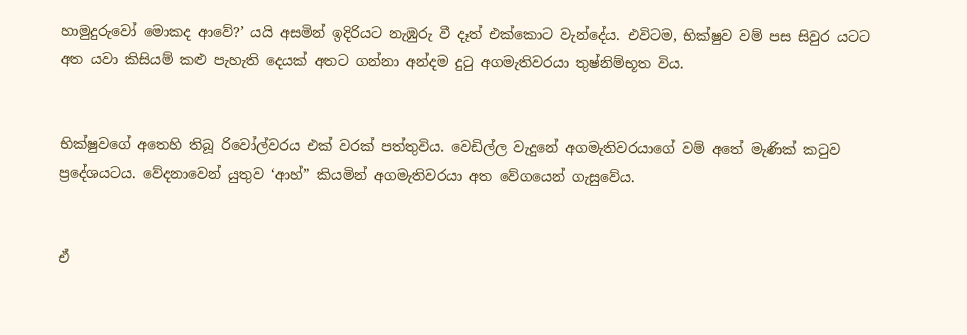හාමුදුරුවෝ මොකද ආවේ?’ යයි අසමින් ඉදිරියට නැඹුරු වී දෑත් එක්කොට වැන්දේය. එවිටම, භික්ෂුව වම් පස සිවුර යටට අත යවා කිසියම් කළු පැහැති දෙයක් අතට ගන්නා අන්දම දුටු අගමැතිවරයා තුෂ්නිම්භූත විය.


භික්ෂුවගේ අතෙහි තිබූ රිවෝල්වරය එක් වරක් පත්තුවිය. වෙඩිල්ල වැදුනේ අගමැතිවරයාගේ වම් අතේ මැණික් කටුව ප්‍රදේශයටය. වේදනාවෙන් යුතුව ‘ආහ්” කියමින් අගමැතිවරයා අත වේගයෙන් ගැසුවේය.


ඒ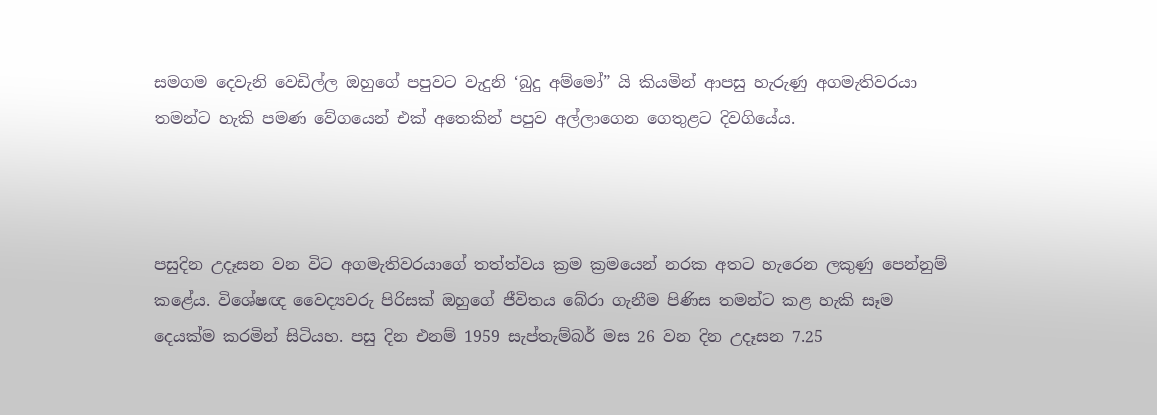සමගම දෙවැනි වෙඩිල්ල ඔහුගේ පපුවට වැදුනි ‘බුදු අම්මෝ” යි කියමින් ආපසු හැරුණු අගමැතිවරයා තමන්ට හැකි පමණ වේගයෙන් එක් අතෙකින් පපුව අල්ලාගෙන ගෙතුළට දිවගියේය.



පසුදින උදෑසන වන විට අගමැතිවරයාගේ තත්ත්වය ක්‍රම ක්‍රමයෙන් නරක අතට හැරෙන ලකුණු පෙන්නුම් කළේය. විශේෂඥ වෛද්‍යවරු පිරිසක් ඔහුගේ ජීවිතය බේරා ගැනීම පිණිස තමන්ට කළ හැකි සෑම දෙයක්ම කරමින් සිටියහ. පසු දින එනම් 1959 සැප්තැම්බර් මස 26 වන දින උදෑසන 7.25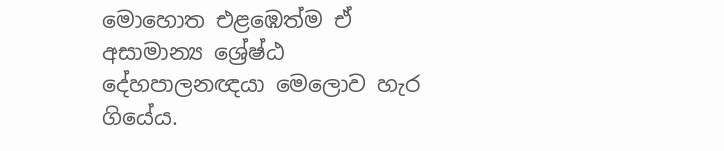මොහොත එළඹෙත්ම ඒ අසාමාන්‍ය ශ්‍රේෂ්ඨ දේහපාලනඥයා මෙලොව හැර ගියේය.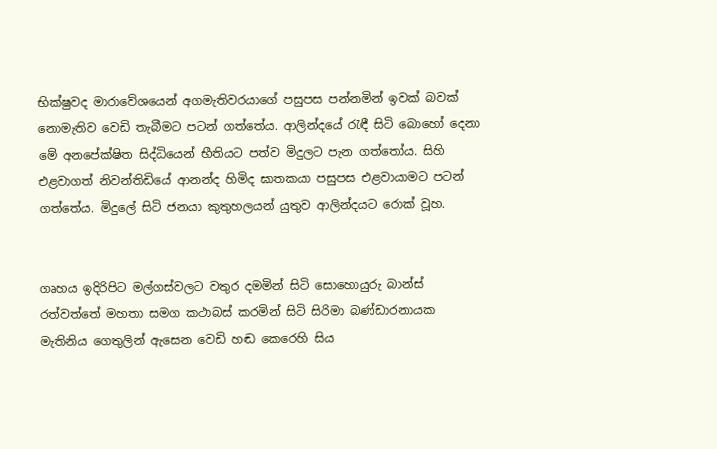භික්ෂුවද මාරාවේශයෙන් අගමැතිවරයාගේ පසුපස පන්නමින් ඉවක් බවක් නොමැතිව වෙඩි තැබීමට පටන් ගත්තේය. ආලින්දයේ රැඳී සිටි බොහෝ දෙනා මේ අනපේක්ෂිත සිද්ධියෙන් භීතියට පත්ව මිදුලට පැන ගත්තෝය. සිහි එළවාගත් නිවන්තිඩියේ ආනන්ද හිමිද ඝාතකයා පසුපස එළවායාමට පටන් ගත්තේය. මිදුලේ සිටි ජනයා කුතුහලයන් යුතුව ආලින්දයට රොක් වූහ.


ගෘහය ඉදිරිපිට මල්ගස්වලට වතුර දමමින් සිටි සොහොයුරු බාන්ස් රත්වත්තේ මහතා සමග කථාබස් කරමින් සිටි සිරිමා බණ්ඩාරනායක මැතිනිය ගෙතුලින් ඇසෙන වෙඩි හඬ කෙරෙහි සිය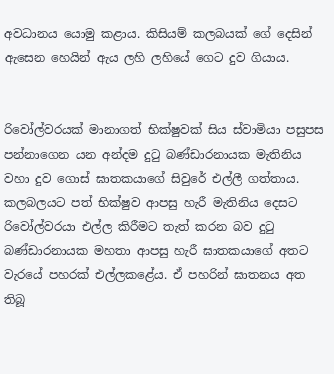අවධානය යොමු කළාය. කිසියම් කලබයක් ගේ දෙසින් ඇසෙන හෙයින් ඇය ලහි ලහියේ ගෙට දුව ගියාය.


රිවෝල්වරයක් මානාගත් භික්ෂුවක් සිය ස්වාමියා පසුපස පන්නාගෙන යන අන්දම දුටු බණ්ඩාරනායක මැතිනිය වහා දුව ගොස් ඝාතකයාගේ සිවුරේ එල්ලී ගත්තාය. කලබලයට පත් භික්ෂුව ආපසු හැරී මැතිනිය දෙසට රිවෝල්වරයා එල්ල කිරීමට තැත් කරන බව දුටු බණ්ඩාරනායක මහතා ආපසු හැරී ඝාතකයාගේ අතට වැරයේ පහරක් එල්ලකළේය. ඒ පහරින් ඝාතනය අත තිබූ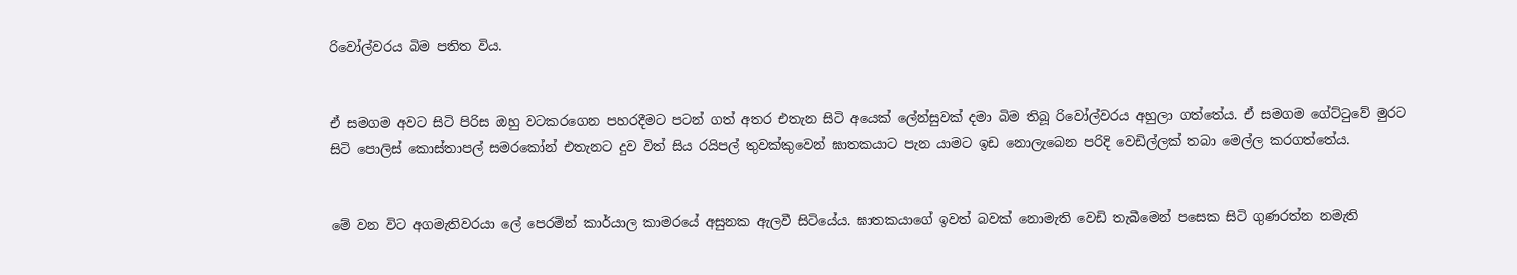රිවෝල්වරය බිම පතිත විය.


ඒ සමගම අවට සිටි පිරිස ඔහු වටකරගෙන පහරදීමට පටන් ගත් අතර එතැන සිටි අයෙක් ලේන්සුවක් දමා බිම තිබූ රිවෝල්වරය අහුලා ගත්තේය. ඒ සමගම ගේට්ටුවේ මුරට සිටි පොලිස් කොස්තාපල් සමරකෝන් එතැනට දුව විත් සිය රයිපල් තුවක්කුවෙන් ඝාතකයාට පැන යාමට ඉඩ නොලැබෙන පරිදි වෙඩිල්ලක් තබා මෙල්ල කරගත්තේය.


මේ වන විට අගමැතිවරයා ලේ පෙරමින් කාර්යාල කාමරයේ අසුනක ඇලවී සිටියේය. ඝාතකයාගේ ඉවත් බවක් නොමැති වෙඩි තැබීමෙන් පසෙක සිටි ගුණරත්න නමැති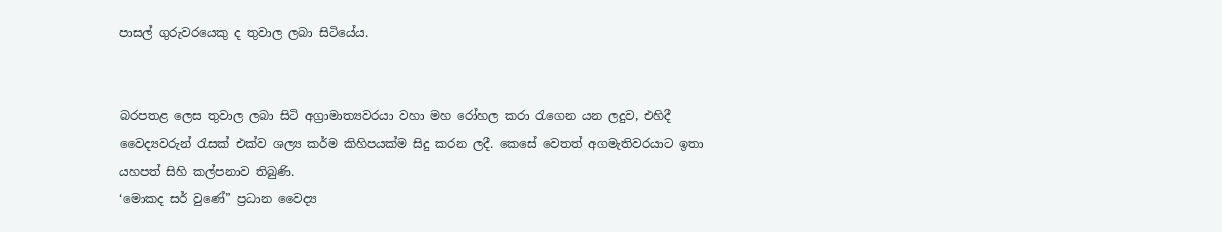පාසල් ගුරුවරයෙකු ද තුවාල ලබා සිටියේය.


බරපතළ ලෙස තුවාල ලබා සිටි අග්‍රාමාත්‍යවරයා වහා මහ රෝහල කරා රැගෙන යන ලදුව, එහිදී වෛද්‍යවරුන් රැසක් එක්ව ශල්‍ය කර්ම කිහිපයක්ම සිදු කරන ලදී. කෙසේ වෙතත් අගමැතිවරයාට ඉතා යහපත් සිහි කල්පනාව තිබුණි.
‘මොකද සර් වුණේ” ප්‍රධාන වෛද්‍ය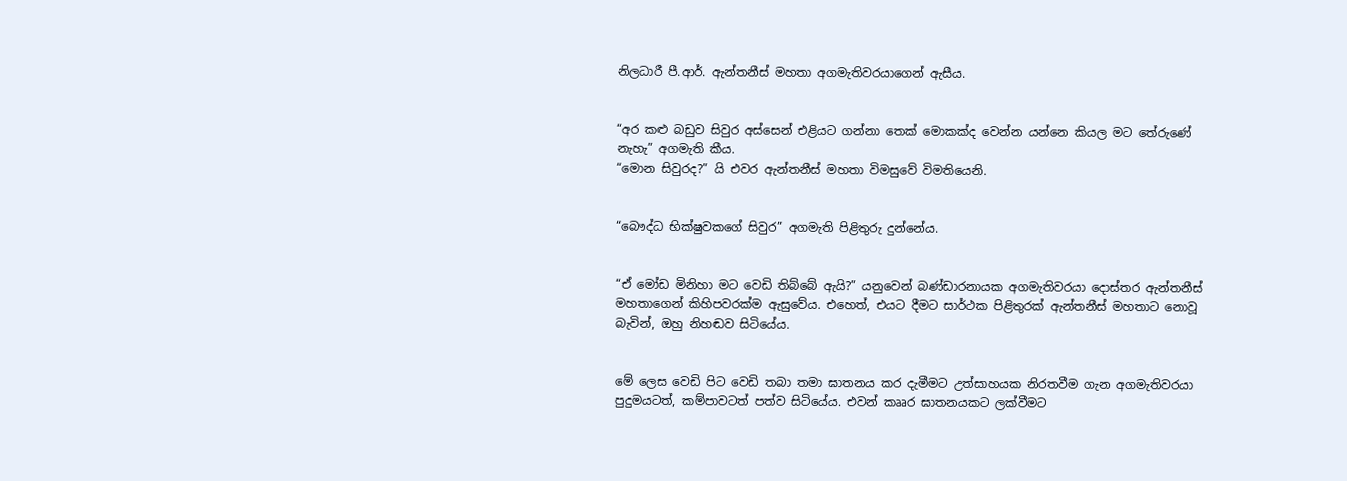නිලධාරී පී.ආර්. ඇන්තනීස් මහතා අගමැතිවරයාගෙන් ඇසීය.


“අර කළු බඩුව සිවුර අස්සෙන් එළියට ගන්නා තෙක් මොකක්ද වෙන්න යන්නෙ කියල මට තේරුණේ නැහැ” අගමැති කීය.
“මොන සිවුරද?” යි එවර ඇන්තනීස් මහතා විමසුවේ විමතියෙනි.


“බෞද්ධ භික්ෂුවකගේ සිවුර” අගමැති පිළිතුරු දුන්නේය.


“ඒ මෝඩ මිනිහා මට වෙඩි තිබ්බේ ඇයි?” යනුවෙන් බණ්ඩාරනායක අගමැතිවරයා දොස්තර ඇන්තනීස් මහතාගෙන් කිහිපවරක්ම ඇසුවේය. එහෙත්, එයට දීමට සාර්ථක පිළිතුරක් ඇන්තනීස් මහතාට නොවූ බැවින්, ඔහු නිහඬව සිටියේය.


මේ ලෙස වෙඩි පිට වෙඩි තබා තමා ඝාතනය කර දැමීමට උත්සාහයක නිරතවීම ගැන අගමැතිවරයා පුදුමයටත්, කම්පාවටත් පත්ව සිටියේය. එවන් කෲර ඝාතනයකට ලක්වීමට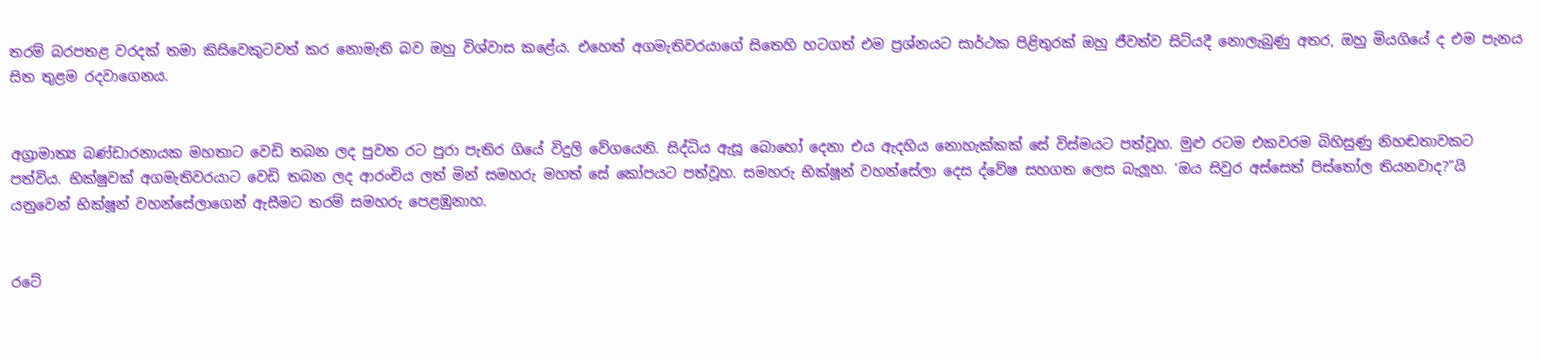තරම් බරපතළ වරදක් තමා කිසිවෙකුටවත් කර නොමැති බව ඔහු විශ්වාස කළේය. එහෙත් අගමැතිවරයාගේ සිතෙහි හටගත් එම ප්‍රශ්නයට සාර්ථක පිළිතුරක් ඔහු ජීවත්ව සිටියදී නොලැබුණු අතර, ඔහු මියගියේ ද එම පැනය සිත තුළම රදවාගෙනය.


අග්‍රාමාත්‍ය බණ්ඩාරනායක මහතාට වෙඩි තබන ලද පුවත රට පුරා පැතිර ගියේ විදුලි වේගයෙනි. සිද්ධිය ඇසූ බොහෝ දෙනා එය ඇදහිය නොහැක්කක් සේ විස්මයට පත්වූහ. මුළු රටම එකවරම බිහිසුණු නිහඬතාවකට පත්විය. භික්ෂුවක් අගමැතිවරයාට වෙඩි තබන ලද ආරංචිය ලත් මින් සමහරු මහත් සේ කෝපයට පත්වූහ. සමහරු භික්ෂූන් වහන්සේලා දෙස ද්වේෂ සහගත ලෙස බැලූහ. ‘ඔය සිවුර අස්සෙත් පිස්තෝල තියනවාද?”යි යනුවෙන් භික්ෂූන් වහන්සේලාගෙන් ඇසීමට තරම් සමහරු පෙළඹුනාහ.


රටේ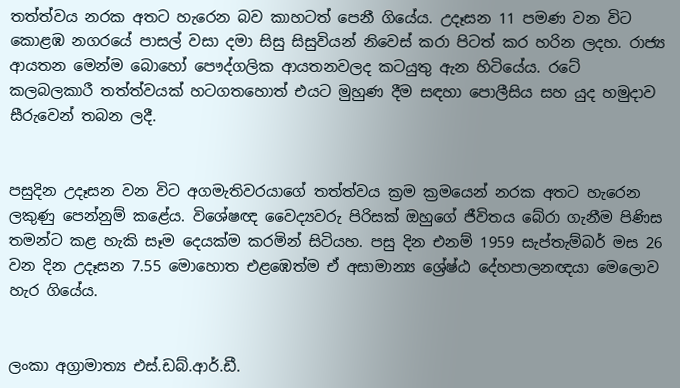තත්ත්වය නරක අතට හැරෙන බව කාහටත් පෙනී ගියේය. උදෑසන 11 පමණ වන විට කොළඹ නගරයේ පාසල් වසා දමා සිසු සිසුවියන් නිවෙස් කරා පිටත් කර හරින ලදහ. රාජ්‍ය ආයතන මෙන්ම බොහෝ පෞද්ගලික ආයතනවලද කටයුතු ඇන හිටියේය. රටේ කලබලකාරී තත්ත්වයක් හටගතහොත් එයට මුහුණ දීම සඳහා පොලීසිය සහ යුද හමුදාව සීරුවෙන් තබන ලදී.


පසුදින උදෑසන වන විට අගමැතිවරයාගේ තත්ත්වය ක්‍රම ක්‍රමයෙන් නරක අතට හැරෙන ලකුණු පෙන්නුම් කළේය. විශේෂඥ වෛද්‍යවරු පිරිසක් ඔහුගේ ජීවිතය බේරා ගැනීම පිණිස තමන්ට කළ හැකි සෑම දෙයක්ම කරමින් සිටියහ. පසු දින එනම් 1959 සැප්තැම්බර් මස 26 වන දින උදෑසන 7.55 මොහොත එළඹෙත්ම ඒ අසාමාන්‍ය ශ්‍රේෂ්ඨ දේහපාලනඥයා මෙලොව හැර ගියේය.


ලංකා අග්‍රාමාත්‍ය එස්.ඩබ්.ආර්.ඩී.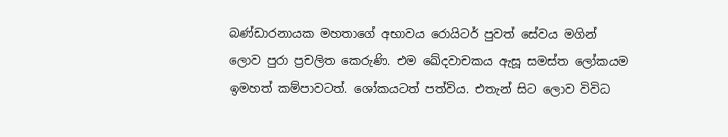බණ්ඩාරනායක මහතාගේ අභාවය රොයිටර් පුවත් සේවය මගින් ලොව පුරා ප්‍රචලිත කෙරුණි. එම ඛේදවාචකය ඇසූ සමස්ත ලෝකයම ඉමහත් කම්පාවටත්. ශෝකයටත් පත්විය. එතැන් සිට ලොව විවිධ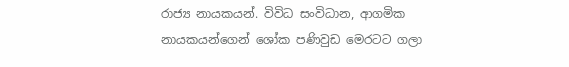රාජ්‍ය නායකයන්. විවිධ සංවිධාන, ආගමික නායකයන්ගෙන් ශෝක පණිවුඩ මෙරටට ගලා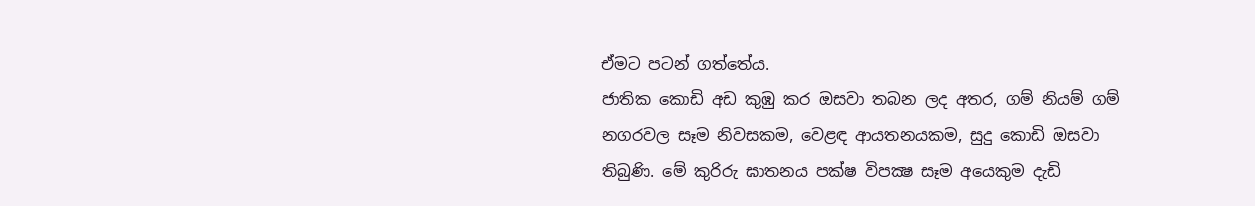ඒමට පටන් ගත්තේය.
ජාතික කොඩි අඩ කුඹු කර ඔසවා තබන ලද අතර, ගම් නියම් ගම් නගරවල සෑම නිවසකම, වෙළඳ ආයතනයකම, සුදු කොඩි ඔසවා තිබුණි. මේ කුරිරු ඝාතනය පක්ෂ විපක්‍ෂ සෑම අයෙකුම දැඩි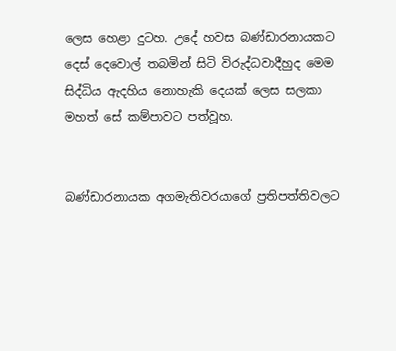ලෙස හෙළා දුටහ. උදේ හවස බණ්ඩාරනායකට දෙස් දෙවොල් තබමින් සිටි විරුද්ධවාදීහුද මෙම සිද්ධිය ඇදහිය නොහැකි දෙයක් ලෙස සලකා මහත් සේ කම්පාවට පත්වූහ.


බණ්ඩාරනායක අගමැතිවරයාගේ ප්‍රතිපත්තිවලට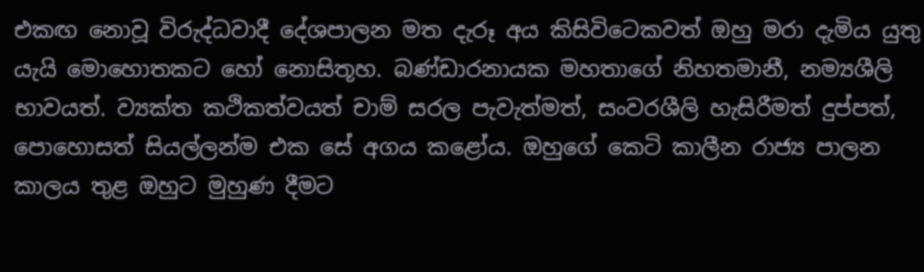එකඟ නොවූ විරුද්ධවාදී දේශපාලන මත දැරූ අය කිසිවිටෙකවත් ඔහු මරා දැමිය යුතු යැයි මොහොතකට හෝ නොසිතූහ. බණ්ඩාරනායක මහතාගේ නිහතමානී, නම්‍යශීලි භාවයත්. ව්‍යක්ත කථිකත්වයත් චාම් සරල පැවැත්මත්, සංවරශීලි හැසිරීමත් දුප්පත්, පොහොසත් සියල්ලන්ම එක සේ අගය කළෝය. ඔහුගේ කෙටි කාලීන රාජ්‍ය පාලන කාලය තුළ ඔහුට මුහුණ දීමට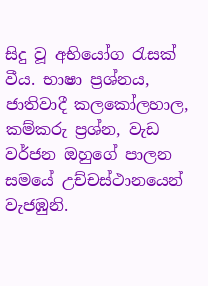සිදු වූ අභියෝග රැසක් වීය. භාෂා ප්‍රශ්නය, ජාතිවාදී කලකෝලහාල, කම්කරු ප්‍රශ්න, වැඩ වර්ජන ඔහුගේ පාලන සමයේ උච්චස්ථානයෙන් වැජඹුනි.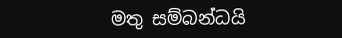මතු සම්බන්ධයි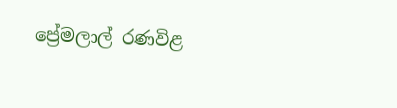ප්‍රේමලාල් රණවිළ